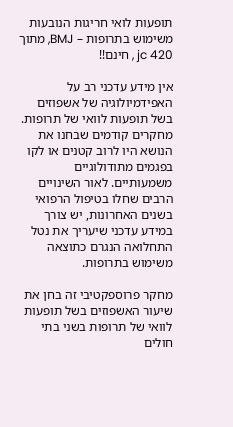תופעות לואי חריגות הנובעות משימוש בתרופות – BMJ, מתוך jc 420 , חינם!!

אין מידע עדכני רב על האפידמיולוגיה של אשפוזים בשל תופעות לוואי של תרופות. מחקרים קודמים שבחנו את הנושא היו לרוב קטנים או לקו בפגמים מתודולוגיים משמעותיים. לאור השינויים הרבים שחלו בטיפול הרפואי בשנים האחרונות, יש צורך במידע עדכני שיעריך את נטל התחלואה הנגרם כתוצאה משימוש בתרופות.

מחקר פרוספקטיבי זה בחן את שיעור האשפוזים בשל תופעות לוואי של תרופות בשני בתי חולים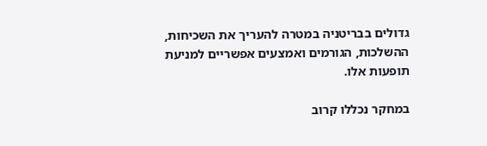גדולים בבריטניה במטרה להעריך את השכיחות, ההשלכות, הגורמים ואמצעים אפשריים למניעת תופעות אלו.

במחקר נכללו קרוב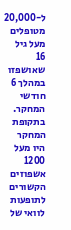ל-20,000 מטופלים מעל גיל 16 שאושפזו במהלך 6 חודשי המחקר. בתקופת המחקר היו מעל 1200 אשפוזים הקשורים לתופעות לוואי של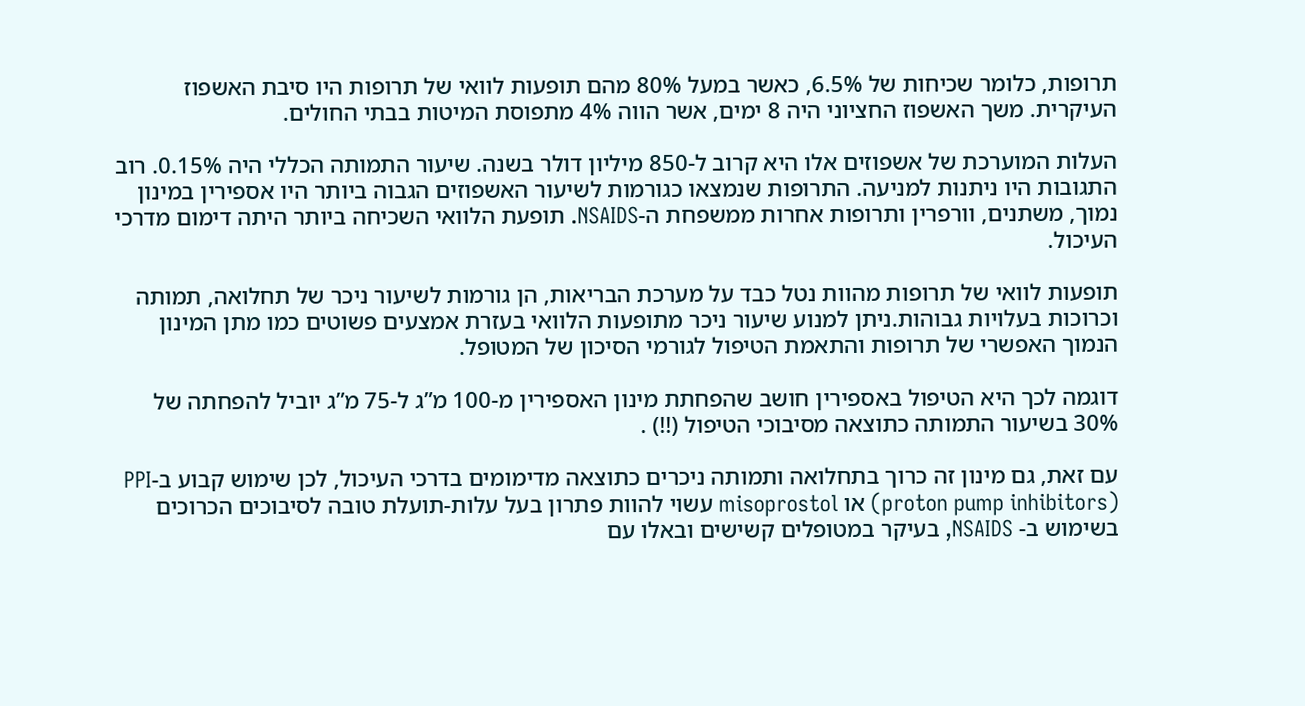תרופות, כלומר שכיחות של 6.5%, כאשר במעל 80% מהם תופעות לוואי של תרופות היו סיבת האשפוז העיקרית. משך האשפוז החציוני היה 8 ימים, אשר הווה 4% מתפוסת המיטות בבתי החולים.

העלות המוערכת של אשפוזים אלו היא קרוב ל-850 מיליון דולר בשנה. שיעור התמותה הכללי היה 0.15%. רוב התגובות היו ניתנות למניעה. התרופות שנמצאו כגורמות לשיעור האשפוזים הגבוה ביותר היו אספירין במינון נמוך, משתנים, וורפרין ותרופות אחרות ממשפחת ה-NSAIDS. תופעת הלוואי השכיחה ביותר היתה דימום מדרכי העיכול.

תופעות לוואי של תרופות מהוות נטל כבד על מערכת הבריאות, הן גורמות לשיעור ניכר של תחלואה, תמותה וכרוכות בעלויות גבוהות.ניתן למנוע שיעור ניכר מתופעות הלוואי בעזרת אמצעים פשוטים כמו מתן המינון הנמוך האפשרי של תרופות והתאמת הטיפול לגורמי הסיכון של המטופל.

דוגמה לכך היא הטיפול באספירין חושב שהפחתת מינון האספירין מ-100 מ”ג ל-75 מ”ג יוביל להפחתה של 30% בשיעור התמותה כתוצאה מסיבוכי הטיפול (!!) .

עם זאת, גם מינון זה כרוך בתחלואה ותמותה ניכרים כתוצאה מדימומים בדרכי העיכול, לכן שימוש קבוע ב-PPI (proton pump inhibitors) או misoprostol עשוי להוות פתרון בעל עלות-תועלת טובה לסיבוכים הכרוכים בשימוש ב- NSAIDS, בעיקר במטופלים קשישים ובאלו עם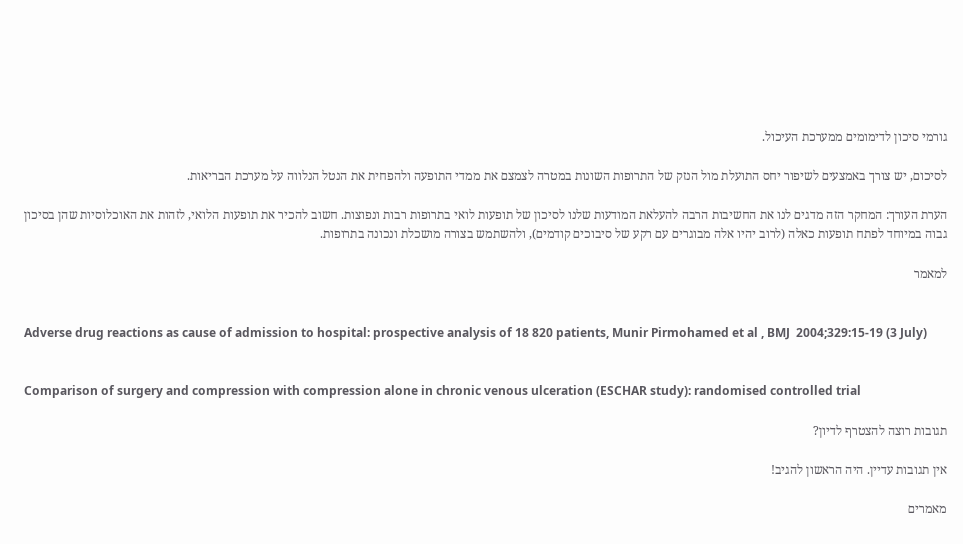גורמי סיכון לדימומים ממערכת העיכול.

לסיכום, יש צורך באמצעים לשיפור יחס התועלת מול הנזק של התרופות השונות במטרה לצמצם את ממדי התופעה ולהפחית את הנטל הנלווה על מערכת הבריאות.

הערת העורך: המחקר הזה מדגים לנו את החשיבות הרבה להעלאת המודעות שלנו לסיכון של תופעות לואי בתרופות רבות ונפוצות. חשוב להכיר את תופעות הלואי, לזהות את האוכלוסיות שהן בסיכון גבוה במיוחד לפתח תופעות כאלה (לרוב יהיו אלה מבוגרים עם רקע של סיבוכים קודמים), ולהשתמש בצורה מושכלת ונכונה בתרופות.

למאמר


Adverse drug reactions as cause of admission to hospital: prospective analysis of 18 820 patients, Munir Pirmohamed et al , BMJ  2004;329:15-19 (3 July)


Comparison of surgery and compression with compression alone in chronic venous ulceration (ESCHAR study): randomised controlled trial

תגובות רוצה להצטרף לדיון?

אין תגובות עדיין. היה הראשון להגיב!

מאמרים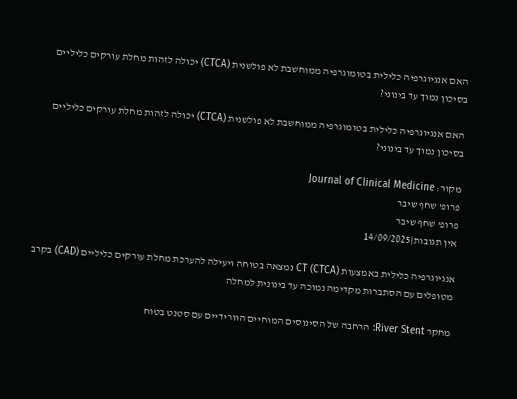האם אנגיוגרפיה כלילית בטומוגרפיה ממוחשבת לא פולשנית (CTCA) יכולה לזהות מחלת עורקים כליליים בסיכון נמוך עד בינוני?

האם אנגיוגרפיה כלילית בטומוגרפיה ממוחשבת לא פולשנית (CTCA) יכולה לזהות מחלת עורקים כליליים בסיכון נמוך עד בינוני?

מקור: Journal of Clinical Medicine
פרופ' שחף שיבר
פרופ' שחף שיבר
אין תגובות|14/09/2025

אנגיוגרפיה כלילית באמצעות CT (CTCA) נמצאה בטוחה ויעילה להערכת מחלת עורקים כליליים (CAD) בקרב מטופלים עם הסתברות מקדימה נמוכה עד בינונית למחלה

מחקר River Stent: הרחבה של הסינוסים המוחיים הוורידיים עם סטנט בטוח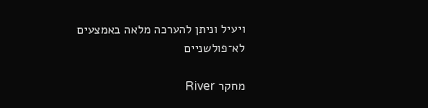ויעיל וניתן להערכה מלאה באמצעים לא־פולשניים

מחקר River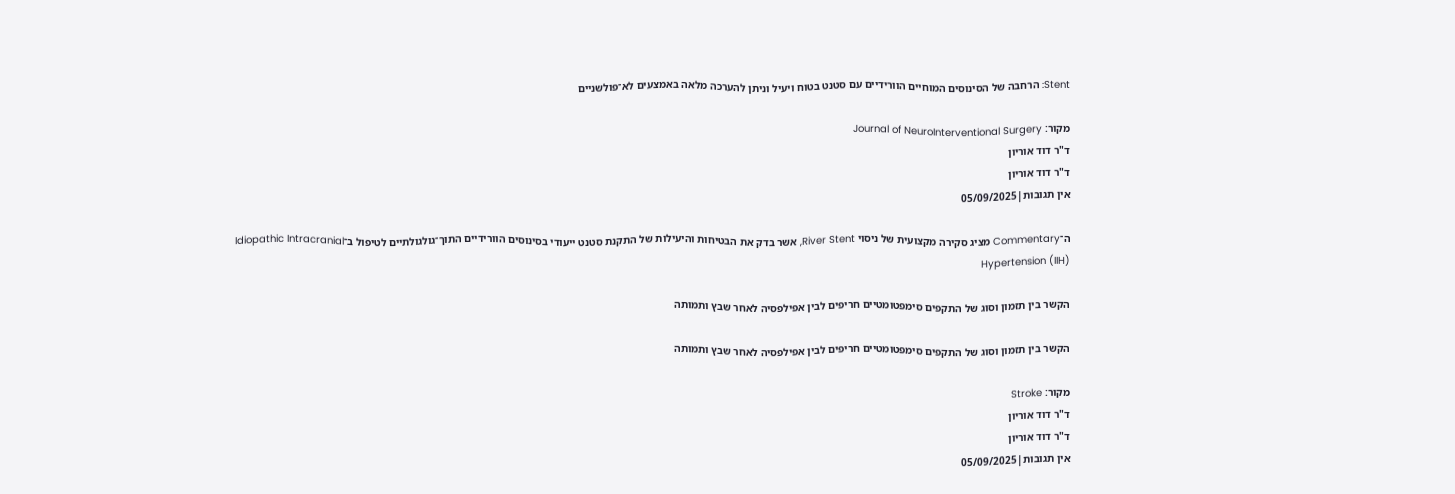Stent: הרחבה של הסינוסים המוחיים הוורידיים עם סטנט בטוח ויעיל וניתן להערכה מלאה באמצעים לא־פולשניים

מקור: Journal of NeuroInterventional Surgery
ד"ר דוד אוריון
ד"ר דוד אוריון
אין תגובות|05/09/2025

ה־Commentary מציג סקירה מקצועית של ניסוי River Stent, אשר בדק את הבטיחות והיעילות של התקנת סטנט ייעודי בסינוסים הוורידיים התוך־גולגולתיים לטיפול ב־Idiopathic Intracranial Hypertension (IIH)

הקשר בין תזמון וסוג של התקפים סימפטומטיים חריפים לבין אפילפסיה לאחר שבץ ותמותה

הקשר בין תזמון וסוג של התקפים סימפטומטיים חריפים לבין אפילפסיה לאחר שבץ ותמותה

מקור: Stroke
ד"ר דוד אוריון
ד"ר דוד אוריון
אין תגובות|05/09/2025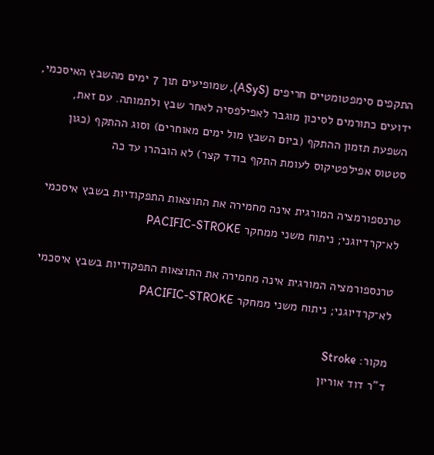התקפים סימפטומטיים חריפים (ASyS), שמופיעים תוך 7 ימים מהשבץ האיסכמי, ידועים כתורמים לסיכון מוגבר לאפילפסיה לאחר שבץ ולתמותה. עם זאת, השפעת תזמון ההתקף (ביום השבץ מול ימים מאוחרים) וסוג ההתקף (כגון סטטוס אפילפטיקוס לעומת התקף בודד קצר) לא הובהרו עד כה

טרנספורמציה המורגית אינה מחמירה את התוצאות התפקודיות בשבץ איסכמי לא־קרדיוגני; ניתוח משני ממחקר PACIFIC-STROKE

טרנספורמציה המורגית אינה מחמירה את התוצאות התפקודיות בשבץ איסכמי לא־קרדיוגני; ניתוח משני ממחקר PACIFIC-STROKE

מקור: Stroke
ד"ר דוד אוריון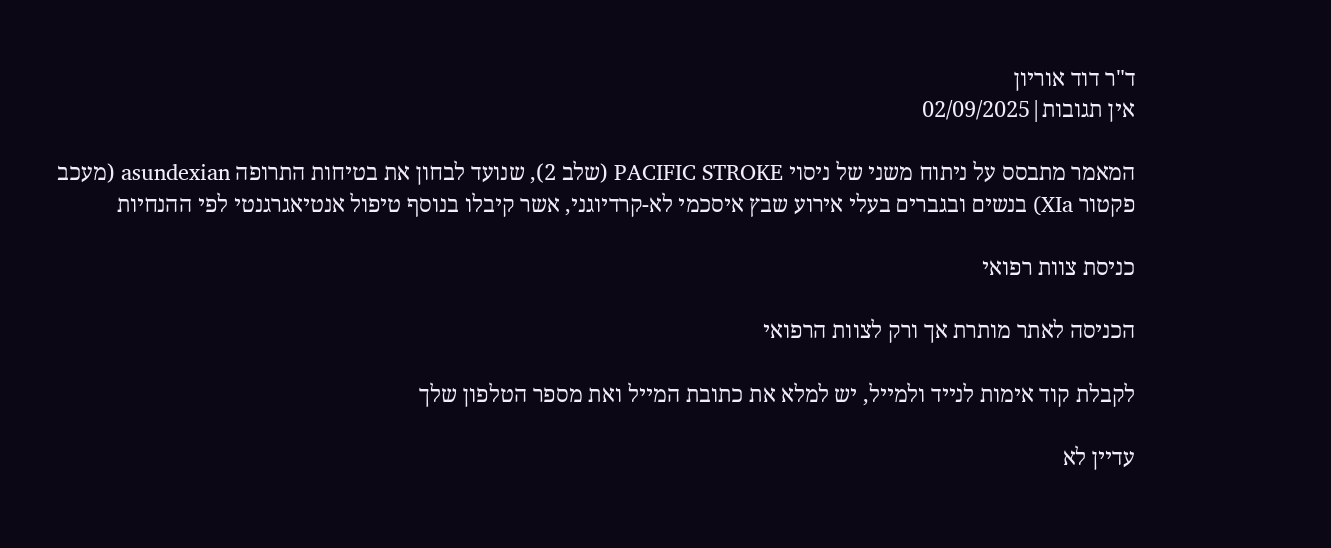ד"ר דוד אוריון
אין תגובות|02/09/2025

המאמר מתבסס על ניתוח משני של ניסוי PACIFIC STROKE (שלב 2), שנועד לבחון את בטיחות התרופה asundexian (מעכב פקטור XIa) בנשים ובגברים בעלי אירוע שבץ איסכמי לא-קרדיוגני, אשר קיבלו בנוסף טיפול אנטיאגרגנטי לפי ההנחיות

כניסת צוות רפואי

הכניסה לאתר מותרת אך ורק לצוות הרפואי

לקבלת קוד אימות לנייד ולמייל, יש למלא את כתובת המייל ואת מספר הטלפון שלך

עדיין לא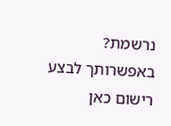נרשמת? באפשרותך לבצע רישום כאן